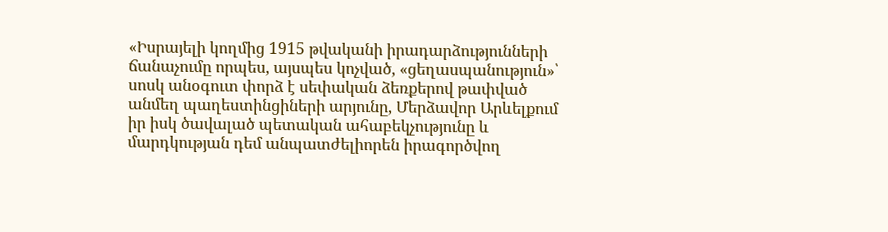«Իսրայելի կողմից 1915 թվականի իրադարձությունների ճանաչումը որպես, այսպես կոչված, «ցեղասպանություն»՝ սոսկ անօգուտ փորձ է սեփական ձեռքերով թափված անմեղ պաղեստինցիների արյունը, Մերձավոր Արևելքում իր իսկ ծավալած պետական ահաբեկչությունը և մարդկության դեմ անպատժելիորեն իրագործվող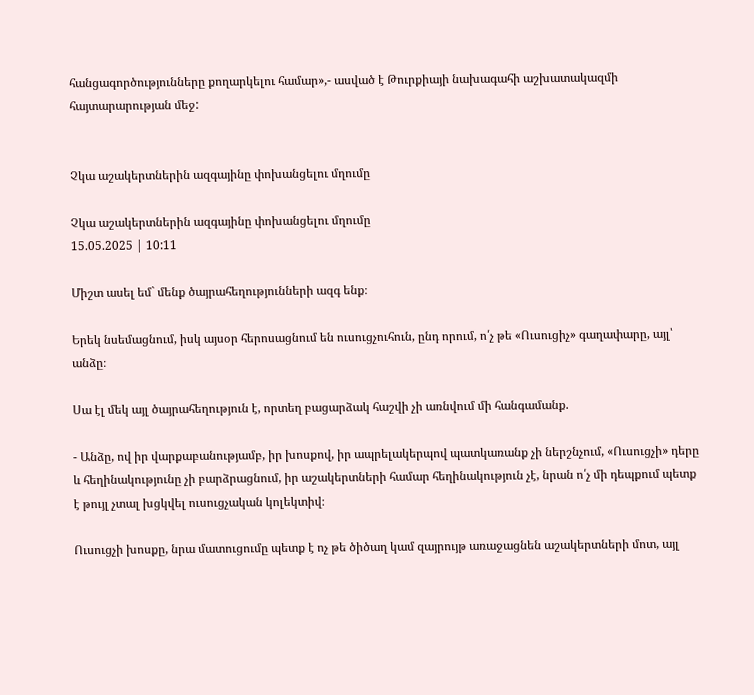հանցագործությունները քողարկելու համար»,- ասված է Թուրքիայի նախագահի աշխատակազմի հայտարարության մեջ:


Չկա աշակերտներին ազգայինը փոխանցելու մղումը

Չկա աշակերտներին ազգայինը փոխանցելու մղումը
15.05.2025 | 10:11

Միշտ ասել եմ` մենք ծայրահեղությունների ազգ ենք։

Երեկ նսեմացնում, իսկ այսօր հերոսացնում են ուսուցչուհուն, ընդ որում, ո՛չ թե «Ուսուցիչ» գաղափարը, այլ՝ անձը։

Սա էլ մեկ այլ ծայրահեղություն է, որտեղ բացարձակ հաշվի չի առնվում մի հանգամանք.

- Անձը, ով իր վարքաբանությամբ, իր խոսքով, իր ապրելակերպով պատկառանք չի ներշնչում, «Ուսուցչի» դերը և հեղինակությունը չի բարձրացնում, իր աշակերտների համար հեղինակություն չէ, նրան ո՛չ մի դեպքում պետք է թույլ չտալ խցկվել ուսուցչական կոլեկտիվ։

Ուսուցչի խոսքը, նրա մատուցումը պետք է ոչ թե ծիծաղ կամ զայրույթ առաջացնեն աշակերտների մոտ, այլ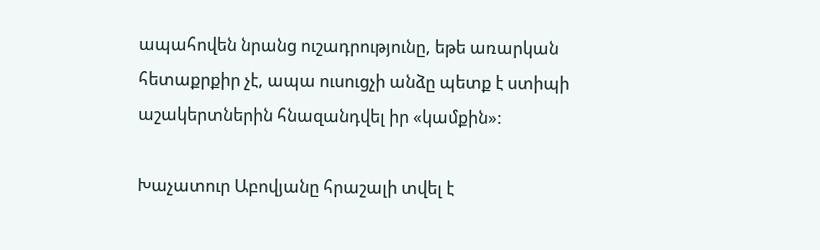ապահովեն նրանց ուշադրությունը, եթե առարկան հետաքրքիր չէ, ապա ուսուցչի անձը պետք է ստիպի աշակերտներին հնազանդվել իր «կամքին»:

Խաչատուր Աբովյանը հրաշալի տվել է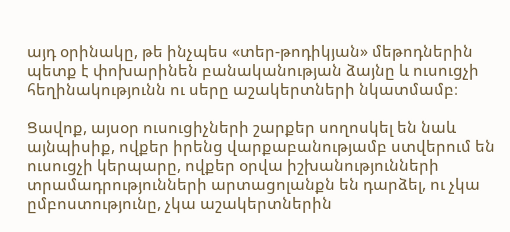այդ օրինակը, թե ինչպես «տեր-թոդիկյան» մեթոդներին պետք է փոխարինեն բանականության ձայնը և ուսուցչի հեղինակությունն ու սերը աշակերտների նկատմամբ։

Ցավոք, այսօր ուսուցիչների շարքեր սողոսկել են նաև այնպիսիք, ովքեր իրենց վարքաբանությամբ ստվերում են ուսուցչի կերպարը, ովքեր օրվա իշխանությունների տրամադրությունների արտացոլանքն են դարձել, ու չկա ըմբոստությունը, չկա աշակերտներին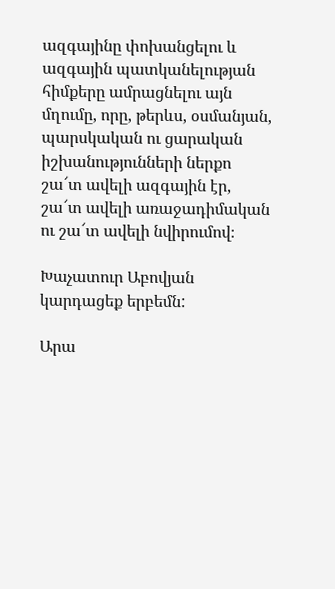ազգայինը փոխանցելու և ազգային պատկանելության հիմքերը ամրացնելու այն մղումը, որը, թերևս, օսմանյան, պարսկական ու ցարական իշխանությունների ներքո շա՜տ ավելի ազգային էր, շա՜տ ավելի առաջադիմական ու շա՜տ ավելի նվիրումով։

Խաչատուր Աբովյան կարդացեք երբեմն:

Արա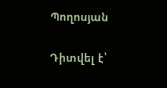Պողոսյան

Դիտվել է՝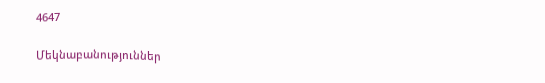4647

Մեկնաբանություններ